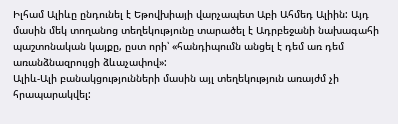Իլհամ Ալիևը ընդունել է Եթովխիայի վարչապետ Աբի Ահմեդ Ալիին: Այդ մասին մեկ տողանոց տեղեկությունը տարածել է Ադրբեջանի նախագահի պաշտոնական կայքը, ըստ որի՝ «հանդիպումն անցել է դեմ առ դեմ առանձնազրույցի ձևաչափով»:
Ալիև-Ալի բանակցությունների մասին այլ տեղեկություն առայժմ չի հրապարակվել: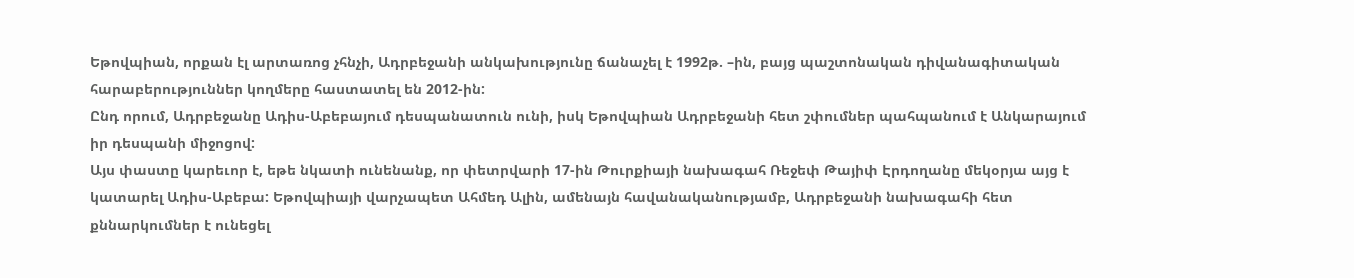Եթովպիան, որքան էլ արտառոց չհնչի, Ադրբեջանի անկախությունը ճանաչել է 1992թ. –ին, բայց պաշտոնական դիվանագիտական հարաբերություններ կողմերը հաստատել են 2012-ին:
Ընդ որում, Ադրբեջանը Ադիս-Աբեբայում դեսպանատուն ունի, իսկ Եթովպիան Ադրբեջանի հետ շփումներ պահպանում է Անկարայում իր դեսպանի միջոցով:
Այս փաստը կարեւոր է, եթե նկատի ունենանք, որ փետրվարի 17-ին Թուրքիայի նախագահ Ռեջեփ Թայիփ Էրդողանը մեկօրյա այց է կատարել Ադիս-Աբեբա: Եթովպիայի վարչապետ Ահմեդ Ալին, ամենայն հավանականությամբ, Ադրբեջանի նախագահի հետ քննարկումներ է ունեցել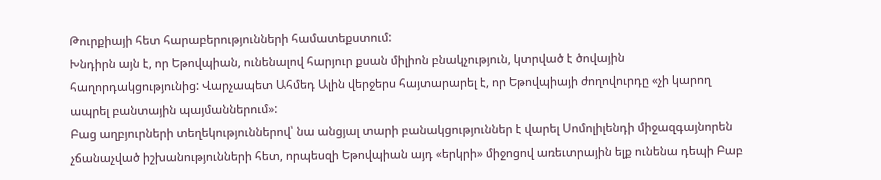Թուրքիայի հետ հարաբերությունների համատեքստում:
Խնդիրն այն է, որ Եթովպիան, ունենալով հարյուր քսան միլիոն բնակչություն, կտրված է ծովային հաղորդակցությունից: Վարչապետ Ահմեդ Ալին վերջերս հայտարարել է, որ Եթովպիայի ժողովուրդը «չի կարող ապրել բանտային պայմաններում»:
Բաց աղբյուրների տեղեկություններով՝ նա անցյալ տարի բանակցություններ է վարել Սոմոլիլենդի միջազգայնորեն չճանաչված իշխանությունների հետ, որպեսզի Եթովպիան այդ «երկրի» միջոցով առեւտրային ելք ունենա դեպի Բաբ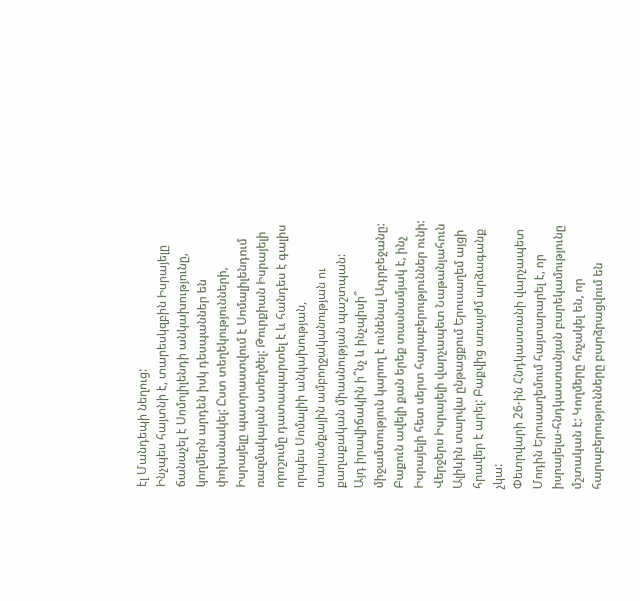էլ Մանդեպի նեղուց:
Ինչպես հայտնի է, տարեսկզբին Իսրայելը ճանաչել է Սոմոլիլենդի անկախությունը, կողմերն արդեն իսկ դեսպաններ են փոխանակել: Ըստ տեղեկությունների, Իսրայելը պատրաստվում է Սոմալիլենդում ռազմակայան ստեղծել: Թուրքիան Իսրայելի որոշումը դատապարտել է և հանդես է գալիս որպես Սոմալիի անկախության, տարածքային ամբողջականության ու քաղաքական միասնության պաշտպան:
Այդ իրավիճակին ի՞նչ և ինչպիսի՞ միջամտություն կարող է ունենալ Ադրբեջանը: Բաքուն ավելի քան երեք տասնամյակ է, ինչ Իսրայելի հետ սերտ հարաբերություններ ունի: Վերջերս Իսրայելի վարչապետ Նաթանյահուն Ալիևին տարվա ընթացքում Երուսաղեմ այցի հրավեր է արել: Բաքվից առայժմ արձագանք չկա:
Փետրվարի 26-ին Հնդկաստանի վարչապետ Մոդին Երուսաղեմում հայտարարել է, որ իսրայելա-հնդկաստանյան բարեկամությունը մշտական է: Կողմերը հռչակել են, որ հարաբերությունները բարձրացվում են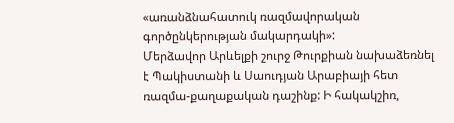«առանձնահատուկ ռազմավորական գործընկերության մակարդակի»:
Մերձավոր Արևելքի շուրջ Թուրքիան նախաձեռնել է Պակիստանի և Սաուդյան Արաբիայի հետ ռազմա-քաղաքական դաշինք: Ի հակակշիռ,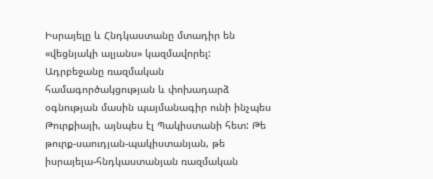Իսրայելը և Հնդկաստանը մտադիր են «վեցնյակի ալյանս» կազմավորել:
Ադրբեջանը ռազմական համագործակցության և փոխադարձ օգնության մասին պայմանագիր ունի ինչպես Թուրքիայի, այնպես էլ Պակիստանի հետ: Թե թուրք-սաուդյան-պակիստանյան, թե իսրայելա-հնդկաստանյան ռազմական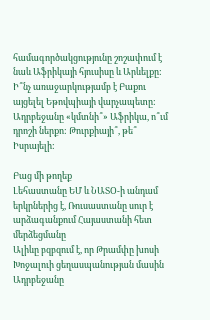համագործակցությունը շոշափում է նաև Աֆրիկայի հյուսիսը և Արևելքը:
Ի՞նչ առաջարկությամբ է Բաքու այցելել Եթովպիայի վարչապետը: Ադրբեջանը «կմտնի՞» Աֆրիկա, ո՞ւմ դրոշի ներքո: Թուրքիայի՞, թե՞ Իսրայելի:

Բաց մի թողեք
Լեհաստանը ԵՄ և ՆԱՏՕ-ի անդամ երկրներից է, Ռուսաստանը սուր է արձագանքում Հայաստանի հետ մերձեցմանը
Ալիևը բզբզում է, որ Թրամփը խոսի Խոջալուի ցեղասպանության մասին
Ադրբեջանը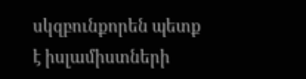սկզբունքորեն պետք է իսլամիստների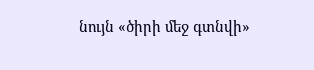նույն «ծիրի մեջ գտնվի»